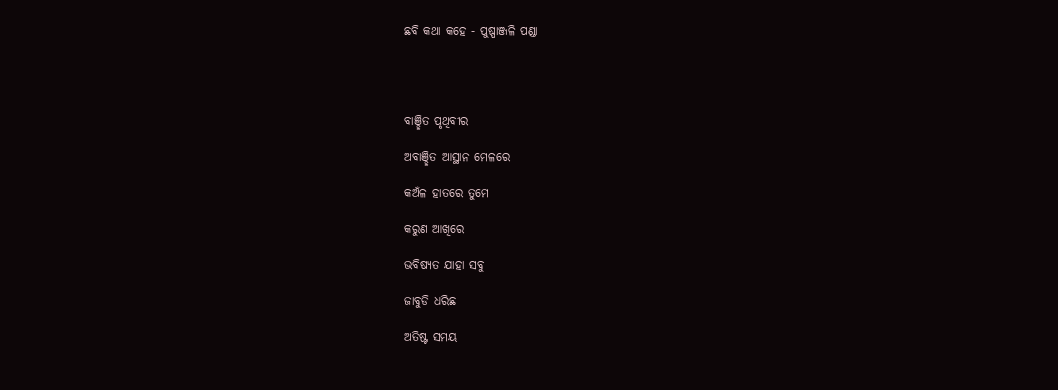ଛବି କଥା କହେ - ପୁଷ୍ପାଞ୍ଜଳି ପଣ୍ଡା




ବାଞ୍ଛିତ ପୃଥିବୀର

ଅବାଞ୍ଛିତ ଆସ୍ଥାନ ମେଳରେ

କଅଁଳ ହାତରେ ତୁମେ

କରୁଣ ଆଖିରେ

ଭବିଷ୍ୟତ ଯାହା ସବୁ

ଜାବୁଡି ଧରିଛ

ଅତିଷ୍ଟ ସମୟ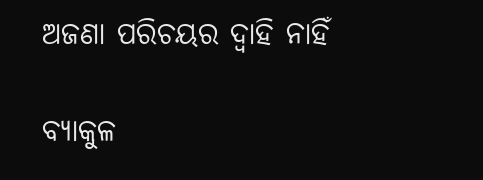ଅଜଣା ପରିଚୟର ଦ୍ୱାହି ନାହିଁ

ବ୍ୟାକୁଳ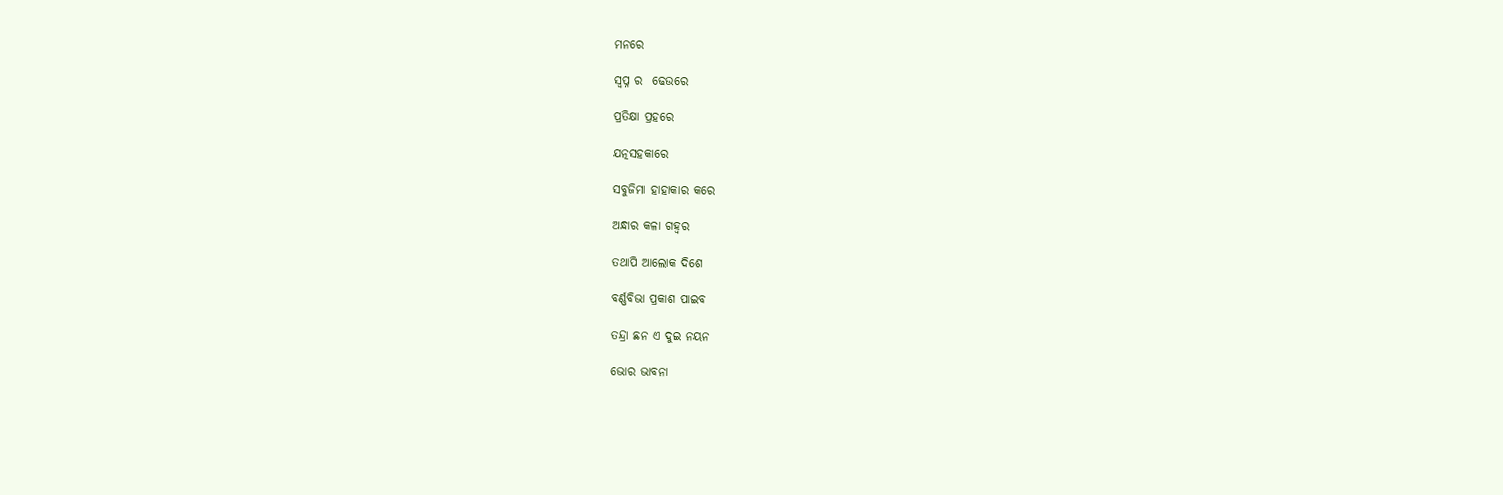ମନରେ

ସ୍ୱପ୍ନ ର  ଢେଉରେ

ପ୍ରତିକ୍ଷା ପ୍ରହରେ

ଯତ୍ନସହକାରେ

ସବୁଜିମା ହାହାକାର କରେ

ଅନ୍ଧାର କଳା ଗହ୍ୱର

ତଥାପି ଆଲୋକ ଦିଶେ

ବର୍ଣ୍ଣବିଭା ପ୍ରକାଶ ପାଇବ

ତନ୍ଦ୍ରା ଛନ ଏ ଦୁଇ ନୟନ

ଭୋର ଭାବନା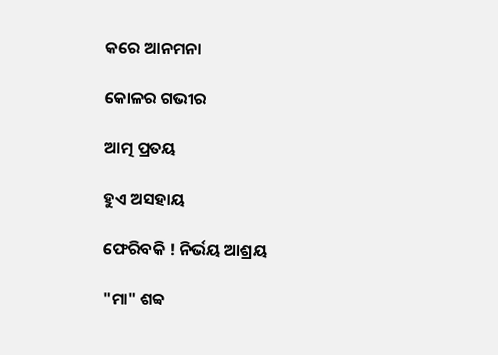କରେ ଆନମନା

କୋଳର ଗଭୀର

ଆତ୍ମ ପ୍ରତୟ

ହୁଏ ଅସହାୟ

ଫେରିବକି ! ନିର୍ଭୟ ଆଶ୍ରୟ

"ମା" ଶବ୍ବ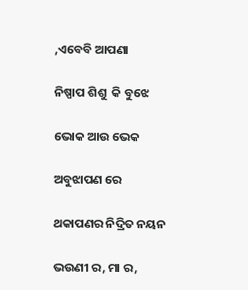,ଏବେବି ଆପଣା

ନିଷ୍ପାପ ଶିଶୁ  କି ବୁଝେ

ଭୋକ ଆଉ ଭେକ

ଅବୁଝାପଣ ରେ

ଥକାପଣର ନିଦ୍ରିତ ନୟନ

ଭଉଣୀ ର, ମା ର,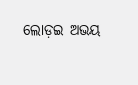ଲୋଡ଼ଇ ଅଭୟ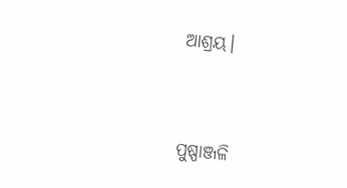ଆଶ୍ରୟ।



ପୁଷ୍ପାଞ୍ଜଳି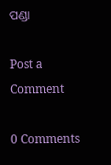ପଣ୍ଡା

Post a Comment

0 Comments